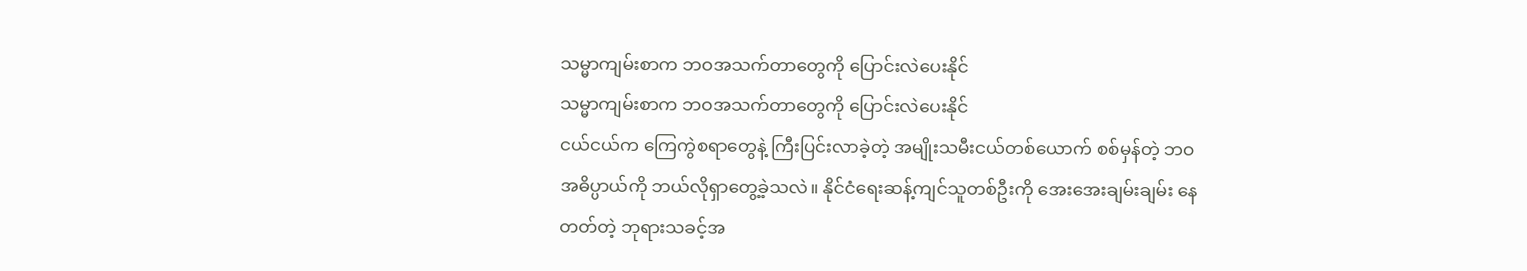သမ္မာကျမ်းစာက ဘဝအသက်တာတွေကို ပြောင်းလဲပေးနိုင်
သမ္မာကျမ်းစာက ဘဝအသက်တာတွေကို ပြောင်းလဲပေးနိုင်
ငယ်ငယ်က ကြေကွဲစရာတွေနဲ့ ကြီးပြင်းလာခဲ့တဲ့ အမျိုးသမီးငယ်တစ်ယောက် စစ်မှန်တဲ့ ဘဝအဓိပ္ပာယ်ကို ဘယ်လိုရှာတွေ့ခဲ့သလဲ။ နိုင်ငံရေးဆန့်ကျင်သူတစ်ဦးကို အေးအေးချမ်းချမ်း နေတတ်တဲ့ ဘုရားသခင့်အ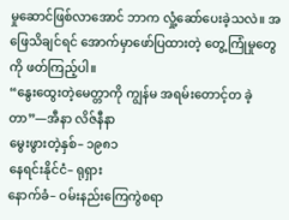မှုဆောင်ဖြစ်လာအောင် ဘာက လှုံ့ဆော်ပေးခဲ့သလဲ။ အဖြေသိချင်ရင် အောက်မှာဖော်ပြထားတဲ့ တွေ့ကြုံမှုတွေကို ဖတ်ကြည့်ပါ။
“နွေးထွေးတဲ့မေတ္တာကို ကျွန်မ အရမ်းတောင့်တ ခဲ့တာ”—အီနာ လိဇ်နီနာ
မွေးဖွားတဲ့နှစ်– ၁၉၈၁
နေရင်းနိုင်ငံ– ရုရှား
နောက်ခံ– ဝမ်းနည်းကြေကွဲစရာ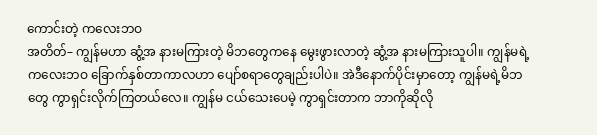ကောင်းတဲ့ ကလေးဘဝ
အတိတ်– ကျွန်မဟာ ဆွံ့အ နားမကြားတဲ့ မိဘတွေကနေ မွေးဖွားလာတဲ့ ဆွံ့အ နားမကြားသူပါ။ ကျွန်မရဲ့ကလေးဘဝ ခြောက်နှစ်တာကာလဟာ ပျော်စရာတွေချည်းပါပဲ။ အဲဒီနောက်ပိုင်းမှာတော့ ကျွန်မရဲ့မိဘတွေ ကွာရှင်းလိုက်ကြတယ်လေ။ ကျွန်မ ငယ်သေးပေမဲ့ ကွာရှင်းတာက ဘာကိုဆိုလို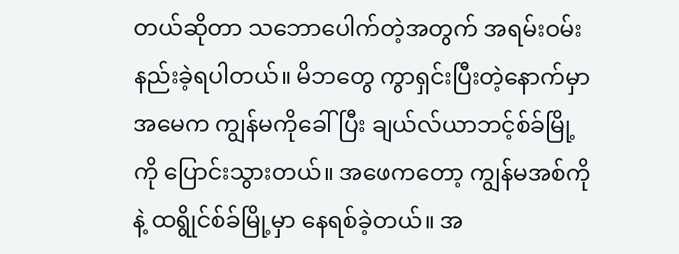တယ်ဆိုတာ သဘောပေါက်တဲ့အတွက် အရမ်းဝမ်းနည်းခဲ့ရပါတယ်။ မိဘတွေ ကွာရှင်းပြီးတဲ့နောက်မှာ အမေက ကျွန်မကိုခေါ်ပြီး ချယ်လ်ယာဘင့်စ်ခ်မြို့ကို ပြောင်းသွားတယ်။ အဖေကတော့ ကျွန်မအစ်ကိုနဲ့ ထရွိုင်စ်ခ်မြို့မှာ နေရစ်ခဲ့တယ်။ အ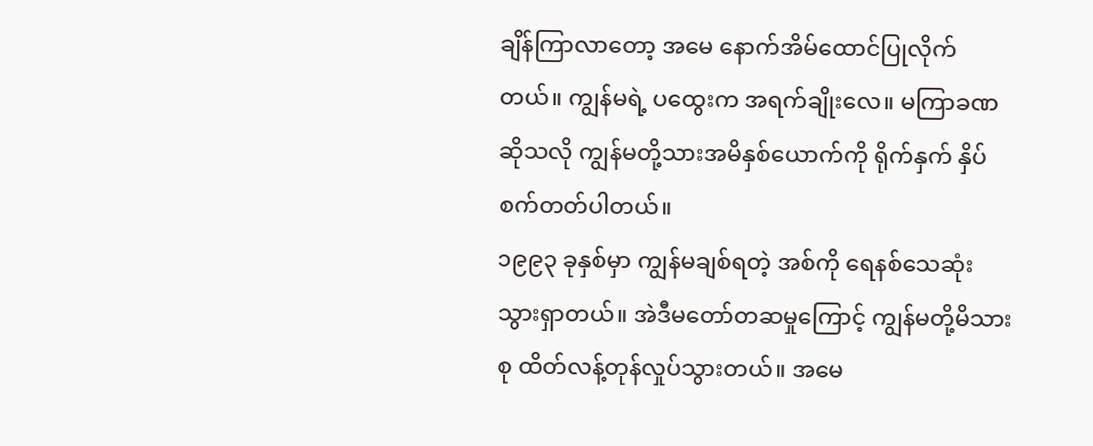ချိန်ကြာလာတော့ အမေ နောက်အိမ်ထောင်ပြုလိုက်တယ်။ ကျွန်မရဲ့ ပထွေးက အရက်ချိုးလေ။ မကြာခဏဆိုသလို ကျွန်မတို့သားအမိနှစ်ယောက်ကို ရိုက်နှက် နှိပ်စက်တတ်ပါတယ်။
၁၉၉၃ ခုနှစ်မှာ ကျွန်မချစ်ရတဲ့ အစ်ကို ရေနစ်သေဆုံးသွားရှာတယ်။ အဲဒီမတော်တဆမှုကြောင့် ကျွန်မတို့မိသားစု ထိတ်လန့်တုန်လှုပ်သွားတယ်။ အမေ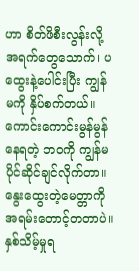ဟာ စိတ်ဖိစီးလွန်းလို့ အရက်တွေသောက်၊ ပထွေးနဲ့ပေါင်းပြီး ကျွန်မကို နှိပ်စက်တယ်။ ကောင်းကောင်းမွန်မွန်နေရတဲ့ ဘဝကို ကျွန်မ ပိုင်ဆိုင်ချင်လိုက်တာ။ နွေးထွေးတဲ့မေတ္တာကို အရမ်းတောင့်တတာပဲ။ နှစ်သိမ့်မှုရ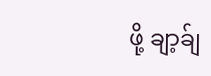ဖို့ ချာ့ခ်ျ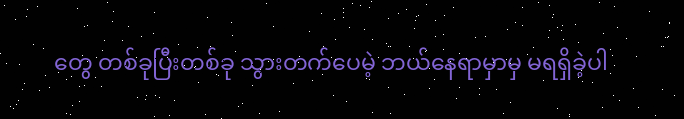တွေ တစ်ခုပြီးတစ်ခု သွားတက်ပေမဲ့ ဘယ်နေရာမှာမှ မရရှိခဲ့ပါ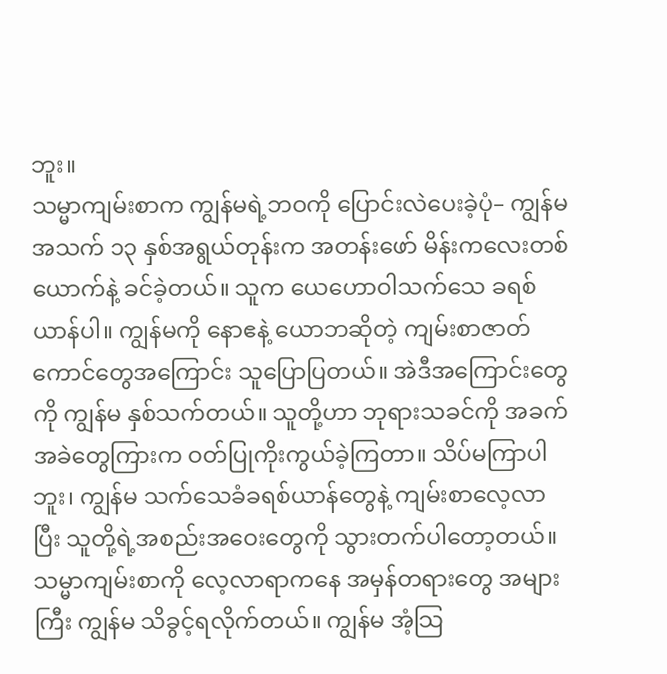ဘူး။
သမ္မာကျမ်းစာက ကျွန်မရဲ့ဘဝကို ပြောင်းလဲပေးခဲ့ပုံ– ကျွန်မ အသက် ၁၃ နှစ်အရွယ်တုန်းက အတန်းဖော် မိန်းကလေးတစ်ယောက်နဲ့ ခင်ခဲ့တယ်။ သူက ယေဟောဝါသက်သေ ခရစ်ယာန်ပါ။ ကျွန်မကို နောဧနဲ့ ယောဘဆိုတဲ့ ကျမ်းစာဇာတ်ကောင်တွေအကြောင်း သူပြောပြတယ်။ အဲဒီအကြောင်းတွေကို ကျွန်မ နှစ်သက်တယ်။ သူတို့ဟာ ဘုရားသခင်ကို အခက်အခဲတွေကြားက ဝတ်ပြုကိုးကွယ်ခဲ့ကြတာ။ သိပ်မကြာပါဘူး၊ ကျွန်မ သက်သေခံခရစ်ယာန်တွေနဲ့ ကျမ်းစာလေ့လာပြီး သူတို့ရဲ့အစည်းအဝေးတွေကို သွားတက်ပါတော့တယ်။
သမ္မာကျမ်းစာကို လေ့လာရာကနေ အမှန်တရားတွေ အများကြီး ကျွန်မ သိခွင့်ရလိုက်တယ်။ ကျွန်မ အံ့သြ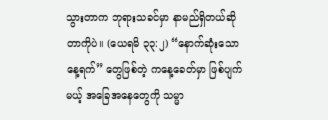သွားတာက ဘုရားသခင်မှာ နာမည်ရှိတယ်ဆိုတာကိုပဲ။ (ယေရမိ ၃၃:၂) “နောက်ဆုံးသောနေ့ရက်” တွေဖြစ်တဲ့ ကနေ့ခေတ်မှာ ဖြစ်ပျက်မယ့် အခြေအနေတွေကို သမ္မာ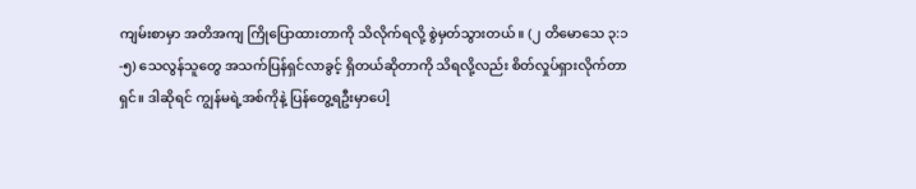ကျမ်းစာမှာ အတိအကျ ကြိုပြောထားတာကို သိလိုက်ရလို့ စွဲမှတ်သွားတယ်။ (၂ တိမောသေ ၃:၁-၅) သေလွန်သူတွေ အသက်ပြန်ရှင်လာခွင့် ရှိတယ်ဆိုတာကို သိရလို့လည်း စိတ်လှုပ်ရှားလိုက်တာရှင်။ ဒါဆိုရင် ကျွန်မရဲ့အစ်ကိုနဲ့ ပြန်တွေ့ရဦးမှာပေါ့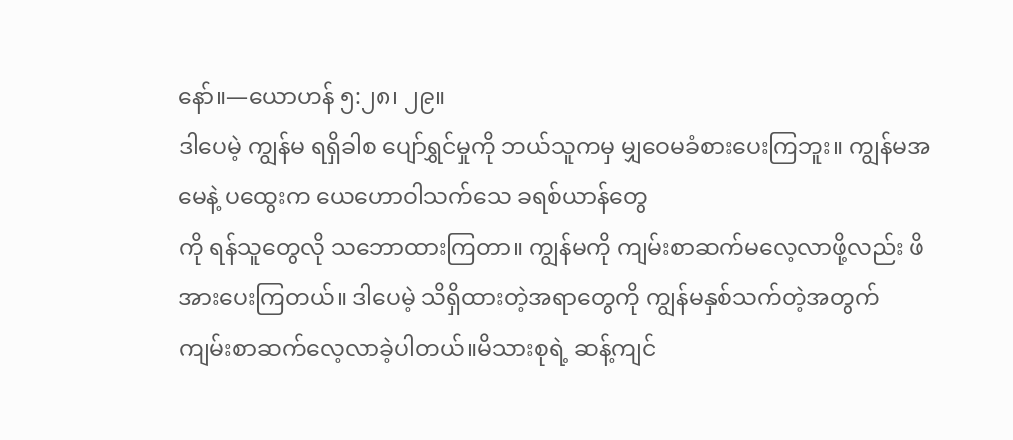နော်။—ယောဟန် ၅:၂၈၊ ၂၉။
ဒါပေမဲ့ ကျွန်မ ရရှိခါစ ပျော်ရွှင်မှုကို ဘယ်သူကမှ မျှဝေမခံစားပေးကြဘူး။ ကျွန်မအမေနဲ့ ပထွေးက ယေဟောဝါသက်သေ ခရစ်ယာန်တွေ
ကို ရန်သူတွေလို သဘောထားကြတာ။ ကျွန်မကို ကျမ်းစာဆက်မလေ့လာဖို့လည်း ဖိအားပေးကြတယ်။ ဒါပေမဲ့ သိရှိထားတဲ့အရာတွေကို ကျွန်မနှစ်သက်တဲ့အတွက် ကျမ်းစာဆက်လေ့လာခဲ့ပါတယ်။မိသားစုရဲ့ ဆန့်ကျင်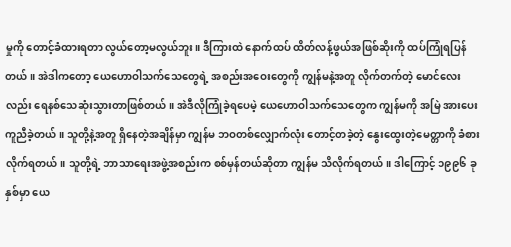မှုကို တောင့်ခံထားရတာ လွယ်တော့မလွယ်ဘူး။ ဒီကြားထဲ နောက်ထပ် ထိတ်လန့်ဖွယ်အဖြစ်ဆိုးကို ထပ်ကြုံရပြန်တယ်။ အဲဒါကတော့ ယေဟောဝါသက်သေတွေရဲ့ အစည်းအဝေးတွေကို ကျွန်မနဲ့အတူ လိုက်တက်တဲ့ မောင်လေးလည်း ရေနစ်သေဆုံးသွားတာဖြစ်တယ်။ အဲဒီလိုကြုံခဲ့ရပေမဲ့ ယေဟောဝါသက်သေတွေက ကျွန်မကို အမြဲ အားပေးကူညီခဲ့တယ်။ သူတို့နဲ့အတူ ရှိနေတဲ့အချိန်မှာ ကျွန်မ ဘဝတစ်လျှောက်လုံး တောင့်တခဲ့တဲ့ နွေးထွေးတဲ့မေတ္တာကို ခံစားလိုက်ရတယ်။ သူတို့ရဲ့ ဘာသာရေးအဖွဲ့အစည်းက စစ်မှန်တယ်ဆိုတာ ကျွန်မ သိလိုက်ရတယ်။ ဒါကြောင့် ၁၉၉၆ ခုနှစ်မှာ ယေ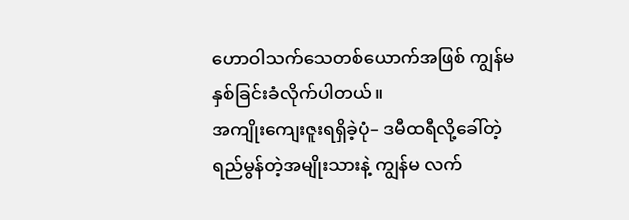ဟောဝါသက်သေတစ်ယောက်အဖြစ် ကျွန်မ နှစ်ခြင်းခံလိုက်ပါတယ်။
အကျိုးကျေးဇူးရရှိခဲ့ပုံ– ဒမီထရီလို့ခေါ်တဲ့ ရည်မွန်တဲ့အမျိုးသားနဲ့ ကျွန်မ လက်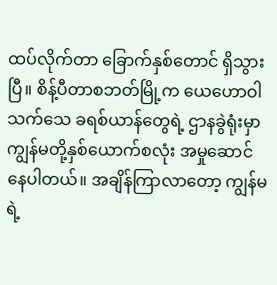ထပ်လိုက်တာ ခြောက်နှစ်တောင် ရှိသွားပြီ။ စိန့်ပီတာစဘတ်မြို့က ယေဟောဝါသက်သေ ခရစ်ယာန်တွေရဲ့ ဌာနခွဲရုံးမှာ ကျွန်မတို့နှစ်ယောက်စလုံး အမှုဆောင်နေပါတယ်။ အချိန်ကြာလာတော့ ကျွန်မရဲ့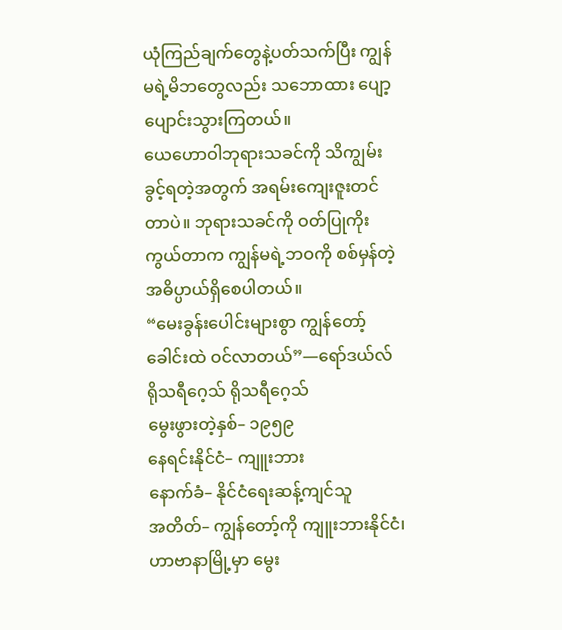ယုံကြည်ချက်တွေနဲ့ပတ်သက်ပြီး ကျွန်မရဲ့မိဘတွေလည်း သဘောထား ပျော့ပျောင်းသွားကြတယ်။
ယေဟောဝါဘုရားသခင်ကို သိကျွမ်းခွင့်ရတဲ့အတွက် အရမ်းကျေးဇူးတင်တာပဲ။ ဘုရားသခင်ကို ဝတ်ပြုကိုးကွယ်တာက ကျွန်မရဲ့ဘဝကို စစ်မှန်တဲ့ အဓိပ္ပာယ်ရှိစေပါတယ်။
“မေးခွန်းပေါင်းများစွာ ကျွန်တော့်ခေါင်းထဲ ဝင်လာတယ်”—ရော်ဒယ်လ် ရိုသရီဂေ့သ် ရိုသရီဂေ့သ်
မွေးဖွားတဲ့နှစ်– ၁၉၅၉
နေရင်းနိုင်ငံ– ကျူးဘား
နောက်ခံ– နိုင်ငံရေးဆန့်ကျင်သူ
အတိတ်– ကျွန်တော့်ကို ကျူးဘားနိုင်ငံ၊ ဟာဗာနာမြို့မှာ မွေး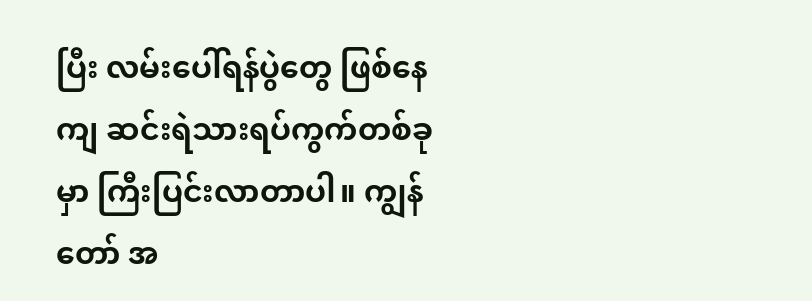ပြီး လမ်းပေါ်ရန်ပွဲတွေ ဖြစ်နေကျ ဆင်းရဲသားရပ်ကွက်တစ်ခုမှာ ကြီးပြင်းလာတာပါ။ ကျွန်တော် အ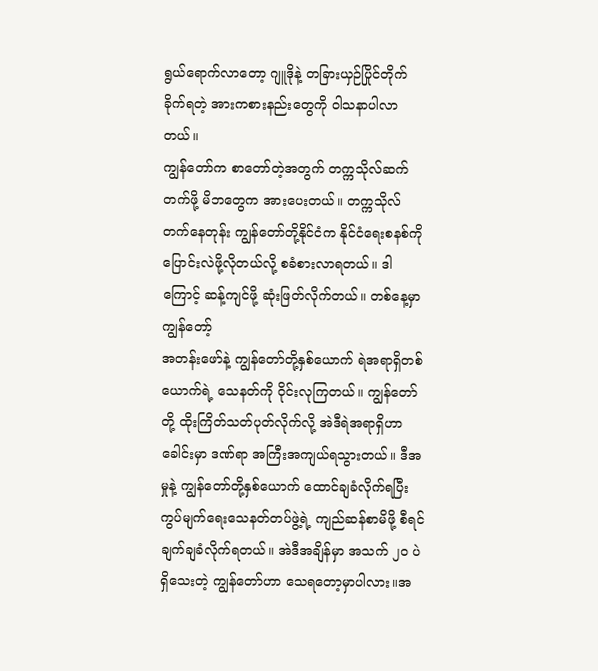ရွယ်ရောက်လာတော့ ဂျူဒိုနဲ့ တခြားယှဉ်ပြိုင်တိုက်ခိုက်ရတဲ့ အားကစားနည်းတွေကို ဝါသနာပါလာတယ်။
ကျွန်တော်က စာတော်တဲ့အတွက် တက္ကသိုလ်ဆက်တက်ဖို့ မိဘတွေက အားပေးတယ်။ တက္ကသိုလ်တက်နေတုန်း ကျွန်တော်တို့နိုင်ငံက နိုင်ငံရေးစနစ်ကို ပြောင်းလဲဖို့လိုတယ်လို့ စခံစားလာရတယ်။ ဒါကြောင့် ဆန့်ကျင်ဖို့ ဆုံးဖြတ်လိုက်တယ်။ တစ်နေ့မှာ ကျွန်တော့်
အတန်းဖော်နဲ့ ကျွန်တော်တို့နှစ်ယောက် ရဲအရာရှိတစ်ယောက်ရဲ့ သေနတ်ကို ဝိုင်းလုကြတယ်။ ကျွန်တော်တို့ ထိုးကြိတ်သတ်ပုတ်လိုက်လို့ အဲဒီရဲအရာရှိဟာ ခေါင်းမှာ ဒဏ်ရာ အကြီးအကျယ်ရသွားတယ်။ ဒီအမှုနဲ့ ကျွန်တော်တို့နှစ်ယောက် ထောင်ချခံလိုက်ရပြီး ကွပ်မျက်ရေးသေနတ်တပ်ဖွဲ့ရဲ့ ကျည်ဆန်စာမိဖို့ စီရင်ချက်ချခံလိုက်ရတယ်။ အဲဒီအချိန်မှာ အသက် ၂၀ ပဲရှိသေးတဲ့ ကျွန်တော်ဟာ သေရတော့မှာပါလား။အ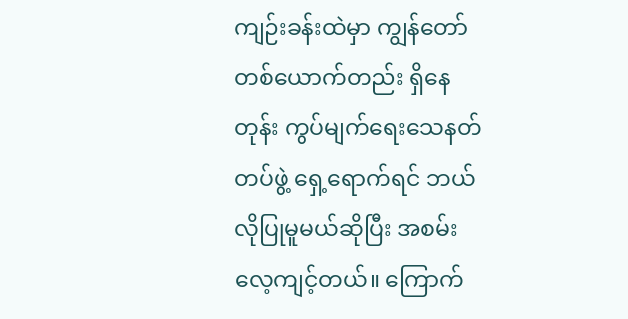ကျဉ်းခန်းထဲမှာ ကျွန်တော်တစ်ယောက်တည်း ရှိနေတုန်း ကွပ်မျက်ရေးသေနတ်တပ်ဖွဲ့ ရှေ့ရောက်ရင် ဘယ်လိုပြုမူမယ်ဆိုပြီး အစမ်းလေ့ကျင့်တယ်။ ကြောက်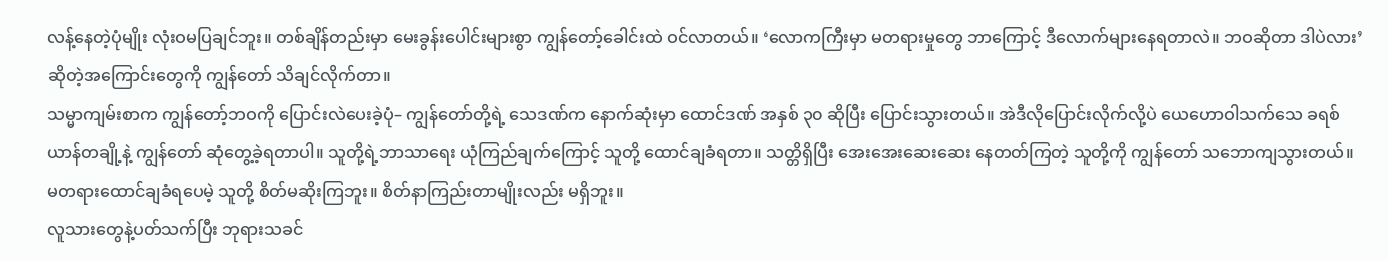လန့်နေတဲ့ပုံမျိုး လုံးဝမပြချင်ဘူး။ တစ်ချိန်တည်းမှာ မေးခွန်းပေါင်းများစွာ ကျွန်တော့်ခေါင်းထဲ ဝင်လာတယ်။ ‘လောကကြီးမှာ မတရားမှုတွေ ဘာကြောင့် ဒီလောက်များနေရတာလဲ။ ဘဝဆိုတာ ဒါပဲလား’ ဆိုတဲ့အကြောင်းတွေကို ကျွန်တော် သိချင်လိုက်တာ။
သမ္မာကျမ်းစာက ကျွန်တော့်ဘဝကို ပြောင်းလဲပေးခဲ့ပုံ– ကျွန်တော်တို့ရဲ့ သေဒဏ်က နောက်ဆုံးမှာ ထောင်ဒဏ် အနှစ် ၃၀ ဆိုပြီး ပြောင်းသွားတယ်။ အဲဒီလိုပြောင်းလိုက်လို့ပဲ ယေဟောဝါသက်သေ ခရစ်ယာန်တချို့နဲ့ ကျွန်တော် ဆုံတွေ့ခဲ့ရတာပါ။ သူတို့ရဲ့ဘာသာရေး ယုံကြည်ချက်ကြောင့် သူတို့ ထောင်ချခံရတာ။ သတ္တိရှိပြီး အေးအေးဆေးဆေး နေတတ်ကြတဲ့ သူတို့ကို ကျွန်တော် သဘောကျသွားတယ်။ မတရားထောင်ချခံရပေမဲ့ သူတို့ စိတ်မဆိုးကြဘူး။ စိတ်နာကြည်းတာမျိုးလည်း မရှိဘူး။
လူသားတွေနဲ့ပတ်သက်ပြီး ဘုရားသခင်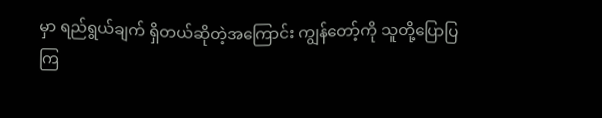မှာ ရည်ရွယ်ချက် ရှိတယ်ဆိုတဲ့အကြောင်း ကျွန်တော့်ကို သူတို့ပြောပြကြ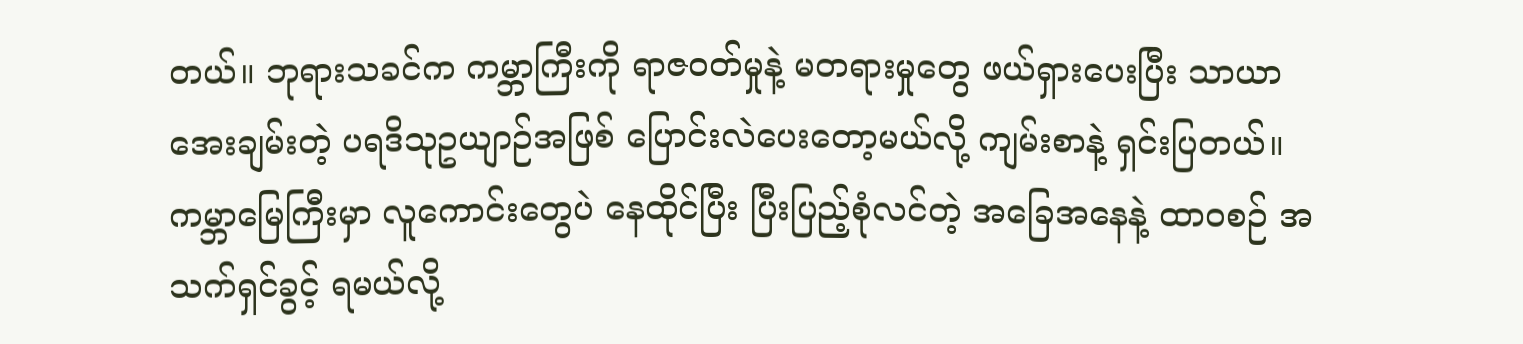တယ်။ ဘုရားသခင်က ကမ္ဘာကြီးကို ရာဇဝတ်မှုနဲ့ မတရားမှုတွေ ဖယ်ရှားပေးပြီး သာယာအေးချမ်းတဲ့ ပရဒိသုဥယျာဉ်အဖြစ် ပြောင်းလဲပေးတော့မယ်လို့ ကျမ်းစာနဲ့ ရှင်းပြတယ်။ ကမ္ဘာမြေကြီးမှာ လူကောင်းတွေပဲ နေထိုင်ပြီး ပြီးပြည့်စုံလင်တဲ့ အခြေအနေနဲ့ ထာဝစဉ် အသက်ရှင်ခွင့် ရမယ်လို့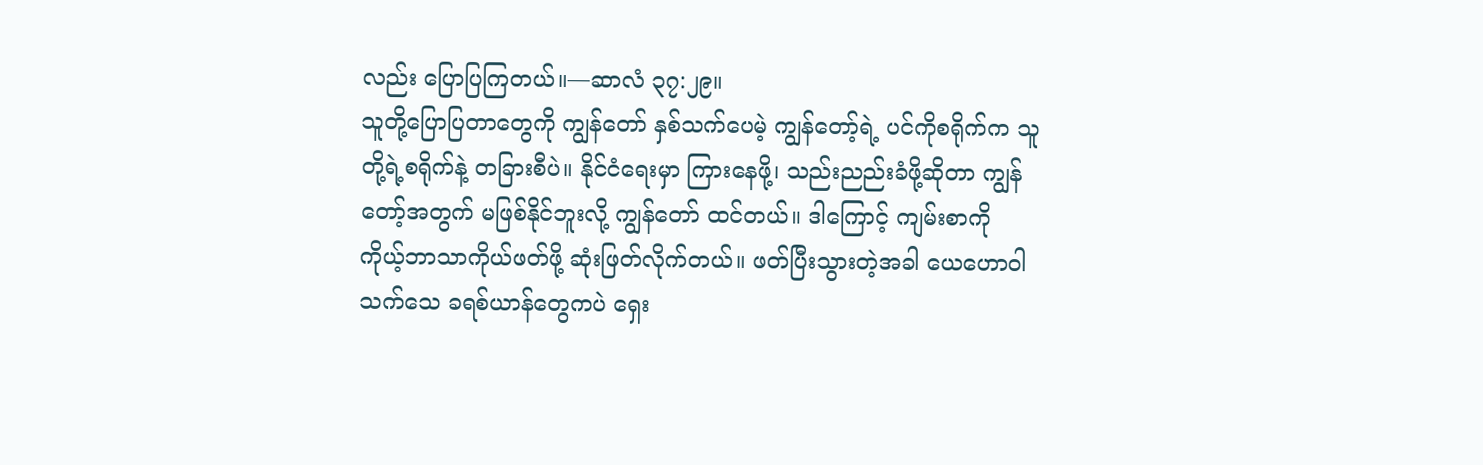လည်း ပြောပြကြတယ်။—ဆာလံ ၃၇:၂၉။
သူတို့ပြောပြတာတွေကို ကျွန်တော် နှစ်သက်ပေမဲ့ ကျွန်တော့်ရဲ့ ပင်ကိုစရိုက်က သူတို့ရဲ့စရိုက်နဲ့ တခြားစီပဲ။ နိုင်ငံရေးမှာ ကြားနေဖို့၊ သည်းညည်းခံဖို့ဆိုတာ ကျွန်တော့်အတွက် မဖြစ်နိုင်ဘူးလို့ ကျွန်တော် ထင်တယ်။ ဒါကြောင့် ကျမ်းစာကို ကိုယ့်ဘာသာကိုယ်ဖတ်ဖို့ ဆုံးဖြတ်လိုက်တယ်။ ဖတ်ပြီးသွားတဲ့အခါ ယေဟောဝါသက်သေ ခရစ်ယာန်တွေကပဲ ရှေး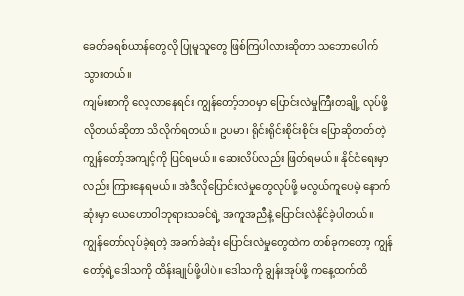ခေတ်ခရစ်ယာန်တွေလို ပြုမူသူတွေ ဖြစ်ကြပါလားဆိုတာ သဘောပေါက်သွားတယ်။
ကျမ်းစာကို လေ့လာနေရင်း ကျွန်တော့်ဘဝမှာ ပြောင်းလဲမှုကြီးတချို့ လုပ်ဖို့လိုတယ်ဆိုတာ သိလိုက်ရတယ်။ ဥပမာ၊ ရိုင်းရိုင်းစိုင်းစိုင်း ပြောဆိုတတ်တဲ့ ကျွန်တော့်အကျင့်ကို ပြင်ရမယ်။ ဆေးလိပ်လည်း ဖြတ်ရမယ်။ နိုင်ငံရေးမှာလည်း ကြားနေရမယ်။ အဲဒီလိုပြောင်းလဲမှုတွေလုပ်ဖို့ မလွယ်ကူပေမဲ့ နောက်ဆုံးမှာ ယေဟောဝါဘုရားသခင်ရဲ့ အကူအညီနဲ့ ပြောင်းလဲနိုင်ခဲ့ပါတယ်။
ကျွန်တော်လုပ်ခဲ့ရတဲ့ အခက်ခဲဆုံး ပြောင်းလဲမှုတွေထဲက တစ်ခုကတော့ ကျွန်တော့်ရဲ့ဒေါသကို ထိန်းချုပ်ဖို့ပါပဲ။ ဒေါသကို ချွန်းအုပ်ဖို့ ကနေ့ထက်ထိ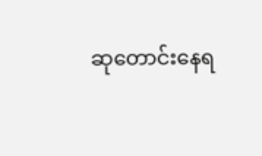ဆုတောင်းနေရ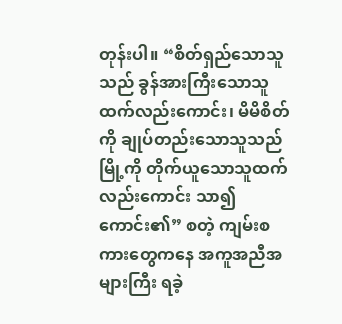တုန်းပါ။ “စိတ်ရှည်သောသူသည် ခွန်အားကြီးသောသူထက်လည်းကောင်း၊ မိမိစိတ်ကို ချုပ်တည်းသောသူသည် မြို့ကို တိုက်ယူသောသူထက်လည်းကောင်း သာ၍ကောင်း၏” စတဲ့ ကျမ်းစကားတွေကနေ အကူအညီအများကြီး ရခဲ့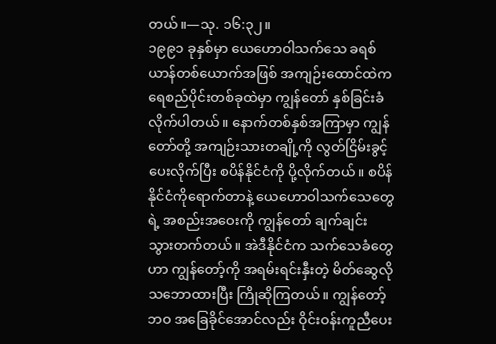တယ်။—သု. ၁၆:၃၂။
၁၉၉၁ ခုနှစ်မှာ ယေဟောဝါသက်သေ ခရစ်ယာန်တစ်ယောက်အဖြစ် အကျဉ်းထောင်ထဲက ရေစည်ပိုင်းတစ်ခုထဲမှာ ကျွန်တော် နှစ်ခြင်းခံလိုက်ပါတယ်။ နောက်တစ်နှစ်အကြာမှာ ကျွန်တော်တို့ အကျဉ်းသားတချို့ကို လွတ်ငြိမ်းခွင့်ပေးလိုက်ပြီး စပိန်နိုင်ငံကို ပို့လိုက်တယ်။ စပိန်နိုင်ငံကိုရောက်တာနဲ့ ယေဟောဝါသက်သေတွေရဲ့ အစည်းအဝေးကို ကျွန်တော် ချက်ချင်း သွားတက်တယ်။ အဲဒီနိုင်ငံက သက်သေခံတွေဟာ ကျွန်တော့်ကို အရမ်းရင်းနှီးတဲ့ မိတ်ဆွေလိုသဘောထားပြီး ကြိုဆိုကြတယ်။ ကျွန်တော့်ဘဝ အခြေခိုင်အောင်လည်း ဝိုင်းဝန်းကူညီပေး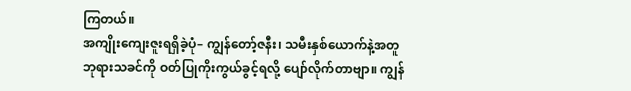ကြတယ်။
အကျိုးကျေးဇူးရရှိခဲ့ပုံ– ကျွန်တော့်ဇနီး၊ သမီးနှစ်ယောက်နဲ့အတူ ဘုရားသခင်ကို ဝတ်ပြုကိုးကွယ်ခွင့်ရလို့ ပျော်လိုက်တာဗျာ။ ကျွန်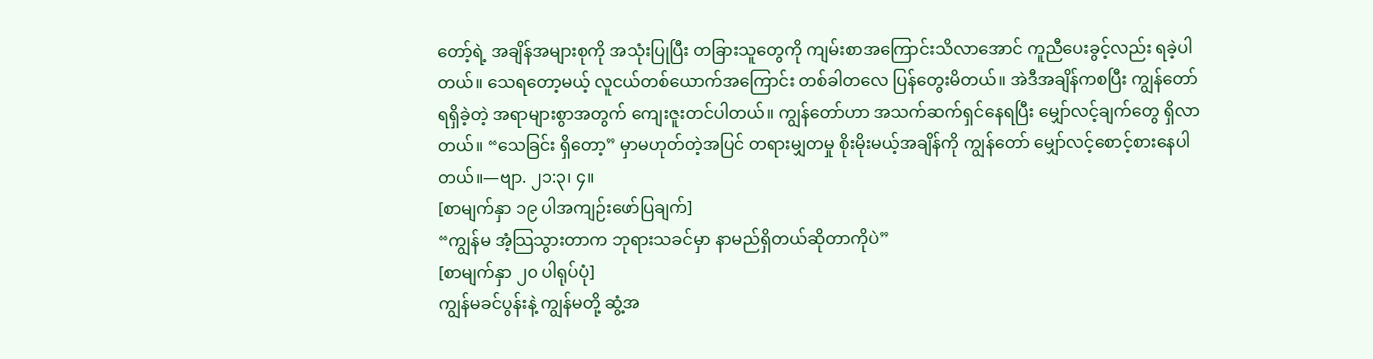တော့်ရဲ့ အချိန်အများစုကို အသုံးပြုပြီး တခြားသူတွေကို ကျမ်းစာအကြောင်းသိလာအောင် ကူညီပေးခွင့်လည်း ရခဲ့ပါတယ်။ သေရတော့မယ့် လူငယ်တစ်ယောက်အကြောင်း တစ်ခါတလေ ပြန်တွေးမိတယ်။ အဲဒီအချိန်ကစပြီး ကျွန်တော်ရရှိခဲ့တဲ့ အရာများစွာအတွက် ကျေးဇူးတင်ပါတယ်။ ကျွန်တော်ဟာ အသက်ဆက်ရှင်နေရပြီး မျှော်လင့်ချက်တွေ ရှိလာတယ်။ “သေခြင်း ရှိတော့” မှာမဟုတ်တဲ့အပြင် တရားမျှတမှု စိုးမိုးမယ့်အချိန်ကို ကျွန်တော် မျှော်လင့်စောင့်စားနေပါတယ်။—ဗျာ. ၂၁:၃၊ ၄။
[စာမျက်နှာ ၁၉ ပါအကျဉ်းဖော်ပြချက်]
“ကျွန်မ အံ့သြသွားတာက ဘုရားသခင်မှာ နာမည်ရှိတယ်ဆိုတာကိုပဲ”
[စာမျက်နှာ ၂၀ ပါရုပ်ပုံ]
ကျွန်မခင်ပွန်းနဲ့ ကျွန်မတို့ ဆွံ့အ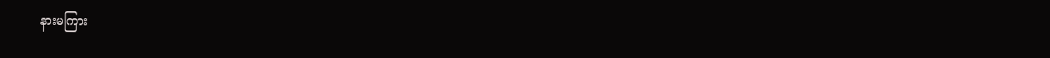နားမကြား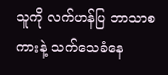သူကို လက်ဟန်ပြ ဘာသာစကားနဲ့ သက်သေခံနေ